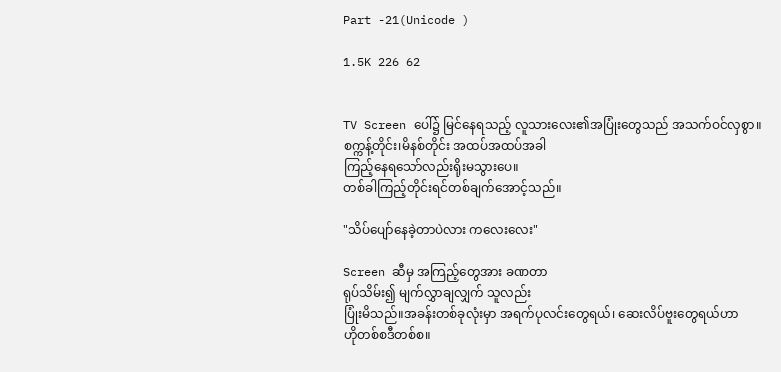Part -21(Unicode )

1.5K 226 62


TV Screen ပေါ်၌ မြင်နေရသည့် လူသားလေး၏အပြုံးတွေသည် အသက်ဝင်လှစွာ။
စက္ကန့်တိုင်း၊မိနစ်တိုင်း အထပ်အထပ်အခါ
ကြည့်နေရသော်လည်းရိုးမသွားပေ။
တစ်ခါကြည့်တိုင်းရင်တစ်ချက်အောင့်သည်။

"သိပ်ပျော်နေခဲ့တာပဲလား ကလေးလေး"

Screen ဆီမှ အကြည့်တွေအား ခဏတာ
ရုပ်သိမ်း၍ မျက်လွှာချလျှက် သူလည်း
ပြုံးမိသည်။အခန်းတစ်ခုလုံးမှာ အရက်ပုလင်းတွေရယ်၊ ဆေးလိပ်ဗူးတွေရယ်ဟာ
ဟိုတစ်စဒီတစ်စ။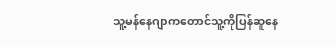သူ့မန်နေဂျာကတောင်သူ့ကိုပြန်ဆူနေ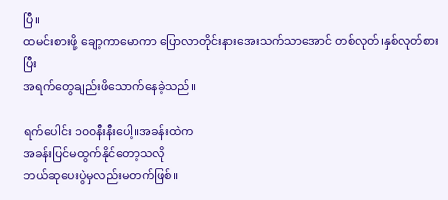ပြီ။
ထမင်းစားဖို့ ချော့ကာမောကာ ပြောလာတိုင်းနားအေးသက်သာအောင် တစ်လုတ်၊နှစ်လုတ်စားပြီး
အရက်တွေချည်းဖိသောက်နေခဲ့သည်။

ရက်ပေါင်း ၁၀၀နီးနီးပေါ့။အခန်းထဲက
အခန်းပြင်မထွက်နိုင်တော့သလို
ဘယ်ဆုပေးပွဲမှလည်းမတက်ဖြစ်။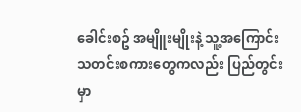ခေါင်းစဥ် အမျိူးမျိုးနဲ့ သူ့အကြောင်း
သတင်းစကားတွေကလည်း ပြည်တွင်းမှာ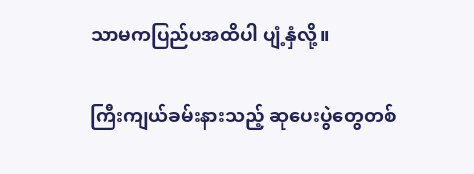သာမကပြည်ပအထိပါ ပျံ့နှံလို့။

ကြီးကျယ်ခမ်းနားသည့် ဆုပေးပွဲတွေတစ်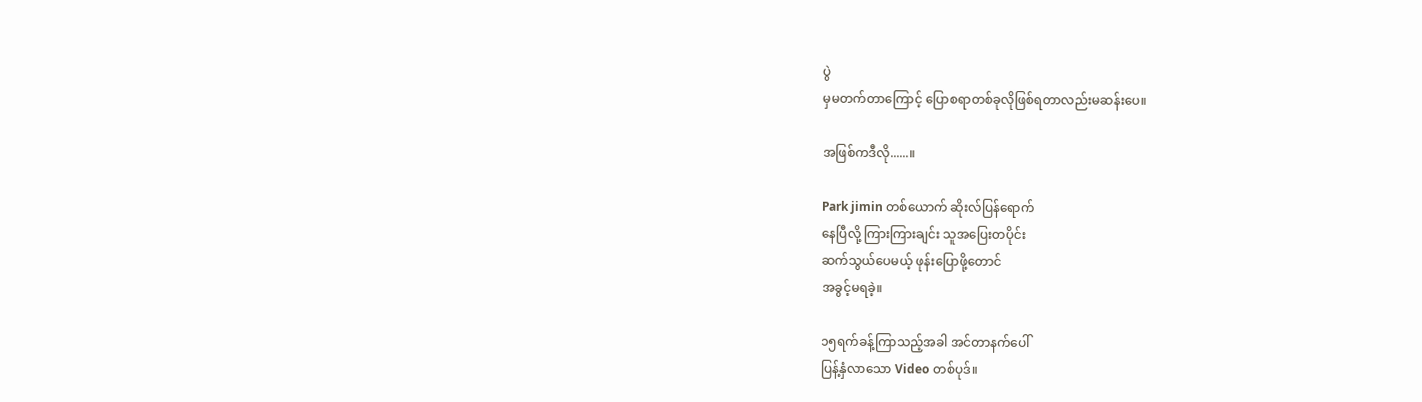ပွဲ
မှမတက်တာကြောင့် ပြောစရာတစ်ခုလိုဖြစ်ရတာလည်းမဆန်းပေ။

အဖြစ်ကဒီလို......။

Park jimin တစ်ယောက် ဆိုးလ်ပြန်ရောက်
နေပြီလို့ ကြားကြားချင်း သူအပြေးတပိုင်း
ဆက်သွယ်ပေမယ့် ဖုန်းပြောဖို့တောင်
အခွင့်မရခဲ့။

၁၅ရက်ခန့်ကြာသည့်အခါ အင်တာနက်ပေါ်
ပြန့်နှံလာသော Video တစ်ပုဒ်။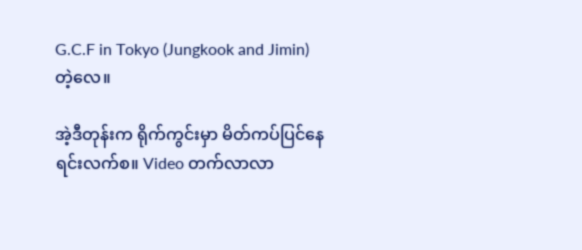G.C.F in Tokyo (Jungkook and Jimin) တဲ့လေ။

အဲ့ဒီတုန်းက ရိုက်ကွင်းမှာ မိတ်ကပ်ပြင်နေရင်းလက်စ။ Video တက်လာလာ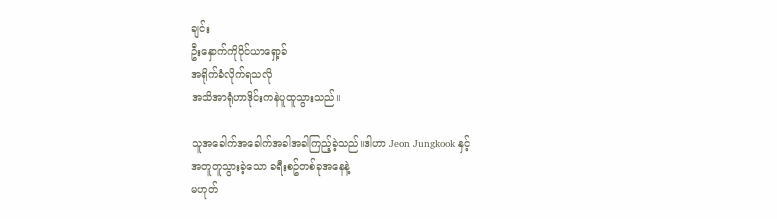ချင်း
ဦးနှောက်ကိုဝိုင်ယာရှော့ခ်
အရိုက်ခံလိုက်ရသလို
အသိအာရုံဟာဒိုင်းကနဲပူထူသွားသည်။

သူအခေါက်အခေါက်အခါအခါကြည့်ခဲ့သည်။ဒါဟာ Jeon Jungkook နှင့်
အတူတူသွားခဲ့သော ခရီးစဥ်တစ်ခုအနေနဲ့
မဟုတ်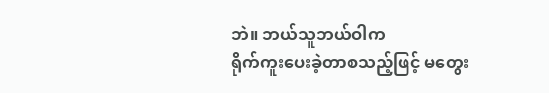ဘဲ။ ဘယ်သူဘယ်ဝါက
ရိုက်ကူးပေးခဲ့တာစသည့်ဖြင့် မတွေး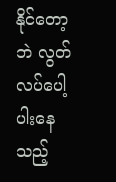နိုင်တော့ဘဲ လွတ်လပ်ပေါ့ပါးနေသည့်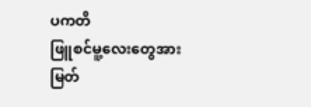ပကတိ
ဖြူစင်မူ့လေးတွေအား
မြတ်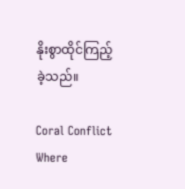နိုးစွာထိုင်ကြည့်ခဲ့သည်။

Coral Conflict  Where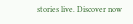stories live. Discover now